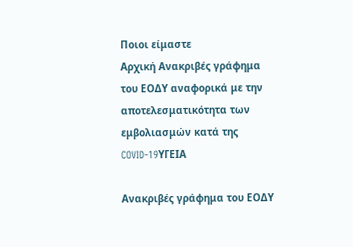Ποιοι είμαστε
Αρχική Ανακριβές γράφημα του ΕΟΔΥ αναφορικά με την αποτελεσματικότητα των εμβολιασμών κατά της COVID-19ΥΓΕΙΑ

Ανακριβές γράφημα του ΕΟΔΥ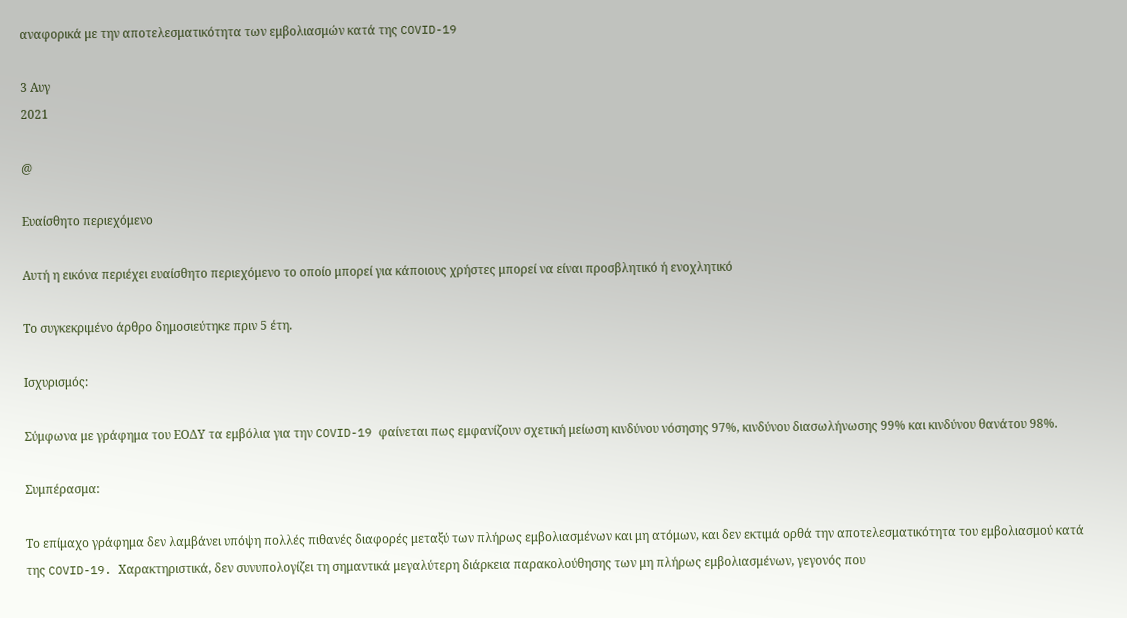αναφορικά με την αποτελεσματικότητα των εμβολιασμών κατά της COVID-19

3 Αυγ
2021

@

Ευαίσθητο περιεχόμενο

Αυτή η εικόνα περιέχει ευαίσθητο περιεχόμενο το οποίο μπορεί για κάποιους χρήστες μπορεί να είναι προσβλητικό ή ενοχλητικό

Το συγκεκριμένο άρθρο δημοσιεύτηκε πριν 5 έτη.

Ισχυρισμός:

Σύμφωνα με γράφημα του ΕΟΔΥ τα εμβόλια για την COVID-19 φαίνεται πως εμφανίζουν σχετική μείωση κινδύνου νόσησης 97%, κινδύνου διασωλήνωσης 99% και κινδύνου θανάτου 98%.

Συμπέρασμα:

Το επίμαχο γράφημα δεν λαμβάνει υπόψη πολλές πιθανές διαφορές μεταξύ των πλήρως εμβολιασμένων και μη ατόμων, και δεν εκτιμά ορθά την αποτελεσματικότητα του εμβολιασμού κατά της COVID-19. Χαρακτηριστικά, δεν συνυπολογίζει τη σημαντικά μεγαλύτερη διάρκεια παρακολούθησης των μη πλήρως εμβολιασμένων, γεγονός που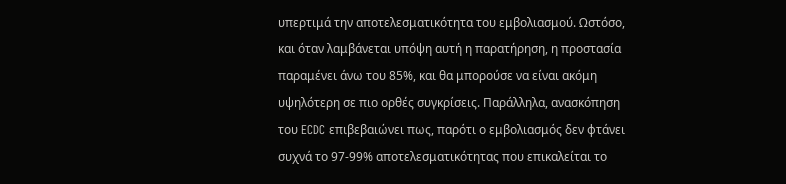υπερτιμά την αποτελεσματικότητα του εμβολιασμού. Ωστόσο, και όταν λαμβάνεται υπόψη αυτή η παρατήρηση, η προστασία παραμένει άνω του 85%, και θα μπορούσε να είναι ακόμη υψηλότερη σε πιο ορθές συγκρίσεις. Παράλληλα, ανασκόπηση του ECDC επιβεβαιώνει πως, παρότι ο εμβολιασμός δεν φτάνει συχνά το 97-99% αποτελεσματικότητας που επικαλείται το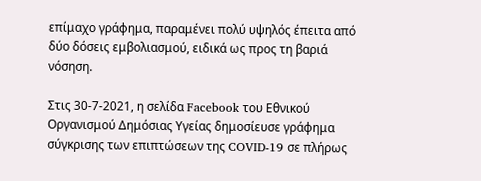επίμαχο γράφημα, παραμένει πολύ υψηλός έπειτα από δύο δόσεις εμβολιασμού, ειδικά ως προς τη βαριά νόσηση.

Στις 30-7-2021, η σελίδα Facebook του Εθνικού Οργανισμού Δημόσιας Υγείας δημοσίευσε γράφημα σύγκρισης των επιπτώσεων της COVID-19 σε πλήρως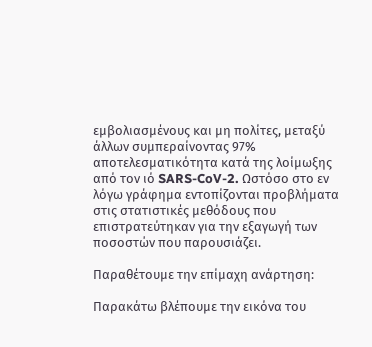εμβολιασμένους και μη πολίτες, μεταξύ άλλων συμπεραίνοντας 97% αποτελεσματικότητα κατά της λοίμωξης από τον ιό SARS-CoV-2. Ωστόσο στο εν λόγω γράφημα εντοπίζονται προβλήματα στις στατιστικές μεθόδους που επιστρατεύτηκαν για την εξαγωγή των ποσοστών που παρουσιάζει.

Παραθέτουμε την επίμαχη ανάρτηση:

Παρακάτω βλέπουμε την εικόνα του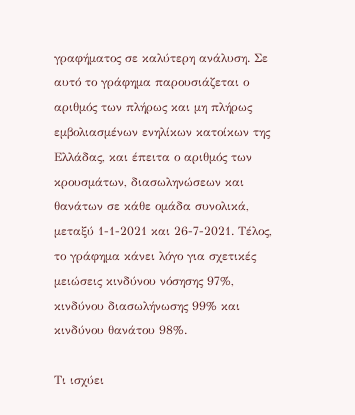γραφήματος σε καλύτερη ανάλυση. Σε αυτό το γράφημα παρουσιάζεται ο αριθμός των πλήρως και μη πλήρως εμβολιασμένων ενηλίκων κατοίκων της Ελλάδας, και έπειτα ο αριθμός των κρουσμάτων, διασωληνώσεων και θανάτων σε κάθε ομάδα συνολικά, μεταξύ 1-1-2021 και 26-7-2021. Τέλος, το γράφημα κάνει λόγο για σχετικές μειώσεις κινδύνου νόσησης 97%, κινδύνου διασωλήνωσης 99% και κινδύνου θανάτου 98%.

Τι ισχύει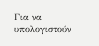Για να υπολογιστούν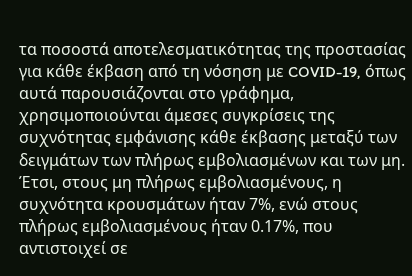τα ποσοστά αποτελεσματικότητας της προστασίας για κάθε έκβαση από τη νόσηση με COVID-19, όπως αυτά παρουσιάζονται στο γράφημα, χρησιμοποιούνται άμεσες συγκρίσεις της συχνότητας εμφάνισης κάθε έκβασης μεταξύ των δειγμάτων των πλήρως εμβολιασμένων και των μη. Έτσι, στους μη πλήρως εμβολιασμένους, η συχνότητα κρουσμάτων ήταν 7%, ενώ στους πλήρως εμβολιασμένους ήταν 0.17%, που αντιστοιχεί σε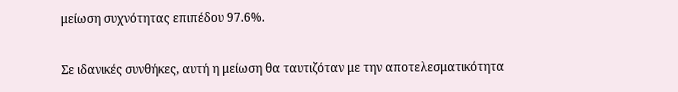μείωση συχνότητας επιπέδου 97.6%.

Σε ιδανικές συνθήκες, αυτή η μείωση θα ταυτιζόταν με την αποτελεσματικότητα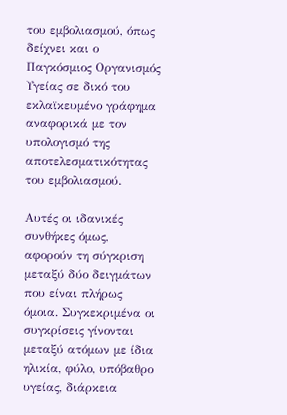του εμβολιασμού, όπως δείχνει και ο Παγκόσμιος Οργανισμός Υγείας σε δικό του εκλαϊκευμένο γράφημα αναφορικά με τον υπολογισμό της αποτελεσματικότητας του εμβολιασμού.

Αυτές οι ιδανικές συνθήκες όμως, αφορούν τη σύγκριση μεταξύ δύο δειγμάτων που είναι πλήρως όμοια. Συγκεκριμένα οι συγκρίσεις γίνονται μεταξύ ατόμων με ίδια ηλικία, φύλο, υπόβαθρο υγείας, διάρκεια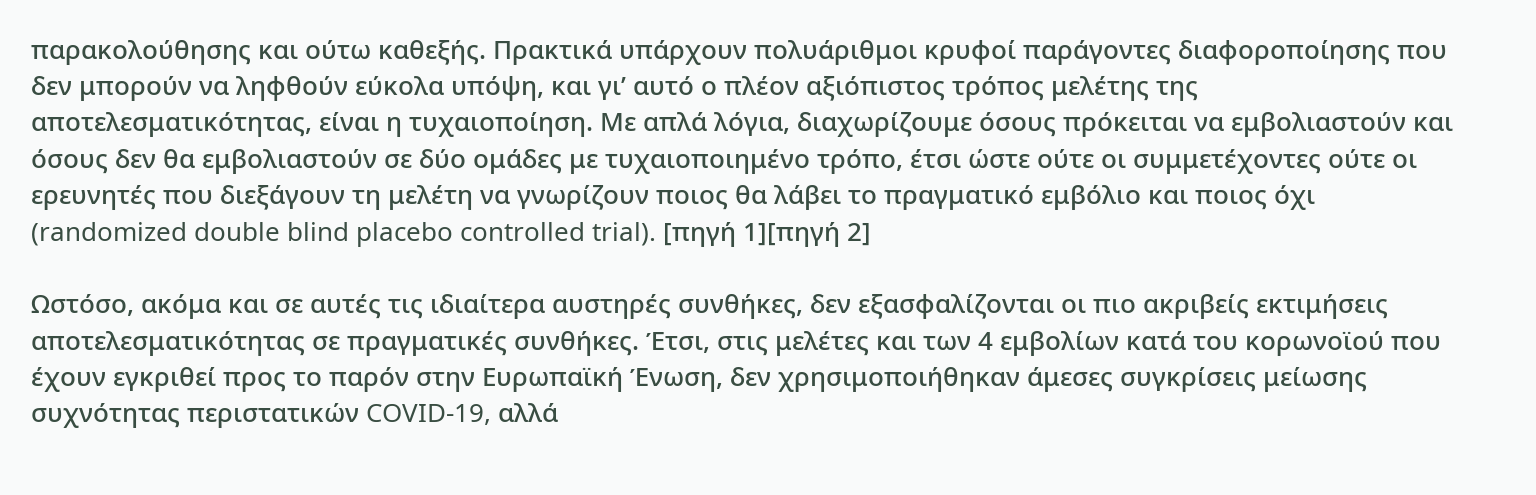παρακολούθησης και ούτω καθεξής. Πρακτικά υπάρχουν πολυάριθμοι κρυφοί παράγοντες διαφοροποίησης που δεν μπορούν να ληφθούν εύκολα υπόψη, και γι’ αυτό ο πλέον αξιόπιστος τρόπος μελέτης της αποτελεσματικότητας, είναι η τυχαιοποίηση. Με απλά λόγια, διαχωρίζουμε όσους πρόκειται να εμβολιαστούν και όσους δεν θα εμβολιαστούν σε δύο ομάδες με τυχαιοποιημένο τρόπο, έτσι ώστε ούτε οι συμμετέχοντες ούτε οι ερευνητές που διεξάγουν τη μελέτη να γνωρίζουν ποιος θα λάβει το πραγματικό εμβόλιο και ποιος όχι (randomized double blind placebo controlled trial). [πηγή 1][πηγή 2]

Ωστόσο, ακόμα και σε αυτές τις ιδιαίτερα αυστηρές συνθήκες, δεν εξασφαλίζονται οι πιο ακριβείς εκτιμήσεις αποτελεσματικότητας σε πραγματικές συνθήκες. Έτσι, στις μελέτες και των 4 εμβολίων κατά του κορωνοϊού που έχουν εγκριθεί προς το παρόν στην Ευρωπαϊκή Ένωση, δεν χρησιμοποιήθηκαν άμεσες συγκρίσεις μείωσης συχνότητας περιστατικών COVID-19, αλλά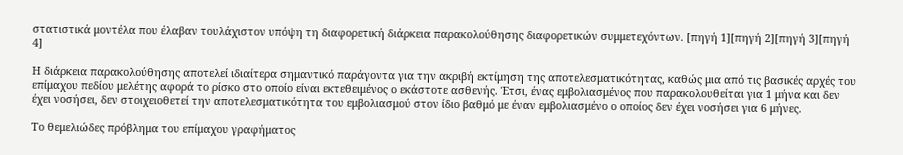στατιστικά μοντέλα που έλαβαν τουλάχιστον υπόψη τη διαφορετική διάρκεια παρακολούθησης διαφορετικών συμμετεχόντων. [πηγή 1][πηγή 2][πηγή 3][πηγή 4]

Η διάρκεια παρακολούθησης αποτελεί ιδιαίτερα σημαντικό παράγοντα για την ακριβή εκτίμηση της αποτελεσματικότητας, καθώς μια από τις βασικές αρχές του επίμαχου πεδίου μελέτης αφορά το ρίσκο στο οποίο είναι εκτεθειμένος ο εκάστοτε ασθενής. Έτσι, ένας εμβολιασμένος που παρακολουθείται για 1 μήνα και δεν έχει νοσήσει, δεν στοιχειοθετεί την αποτελεσματικότητα του εμβολιασμού στον ίδιο βαθμό με έναν εμβολιασμένο ο οποίος δεν έχει νοσήσει για 6 μήνες.

Το θεμελιώδες πρόβλημα του επίμαχου γραφήματος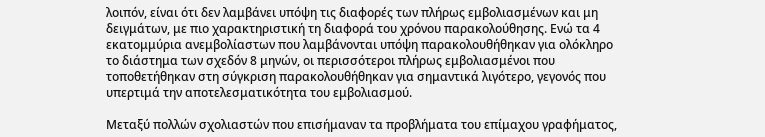λοιπόν, είναι ότι δεν λαμβάνει υπόψη τις διαφορές των πλήρως εμβολιασμένων και μη δειγμάτων, με πιο χαρακτηριστική τη διαφορά του χρόνου παρακολούθησης. Ενώ τα 4 εκατομμύρια ανεμβολίαστων που λαμβάνονται υπόψη παρακολουθήθηκαν για ολόκληρο το διάστημα των σχεδόν 8 μηνών, οι περισσότεροι πλήρως εμβολιασμένοι που τοποθετήθηκαν στη σύγκριση παρακολουθήθηκαν για σημαντικά λιγότερο, γεγονός που υπερτιμά την αποτελεσματικότητα του εμβολιασμού.

Μεταξύ πολλών σχολιαστών που επισήμαναν τα προβλήματα του επίμαχου γραφήματος,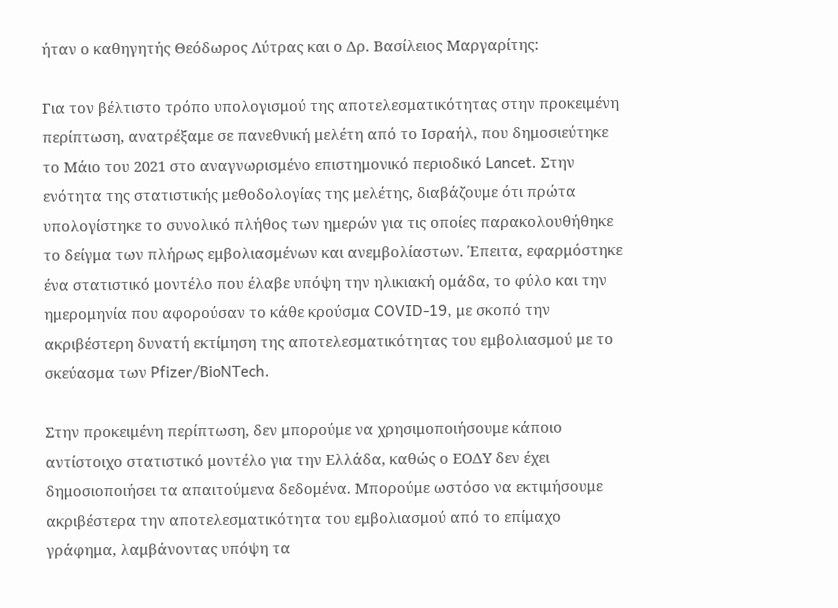ήταν ο καθηγητής Θεόδωρος Λύτρας και ο Δρ. Βασίλειος Μαργαρίτης:

Για τον βέλτιστο τρόπο υπολογισμού της αποτελεσματικότητας στην προκειμένη περίπτωση, ανατρέξαμε σε πανεθνική μελέτη από το Ισραήλ, που δημοσιεύτηκε το Μάιο του 2021 στο αναγνωρισμένο επιστημονικό περιοδικό Lancet. Στην ενότητα της στατιστικής μεθοδολογίας της μελέτης, διαβάζουμε ότι πρώτα υπολογίστηκε το συνολικό πλήθος των ημερών για τις οποίες παρακολουθήθηκε το δείγμα των πλήρως εμβολιασμένων και ανεμβολίαστων. Έπειτα, εφαρμόστηκε ένα στατιστικό μοντέλο που έλαβε υπόψη την ηλικιακή ομάδα, το φύλο και την ημερομηνία που αφορούσαν το κάθε κρούσμα COVID-19, με σκοπό την ακριβέστερη δυνατή εκτίμηση της αποτελεσματικότητας του εμβολιασμού με το σκεύασμα των Pfizer/BioNTech.

Στην προκειμένη περίπτωση, δεν μπορούμε να χρησιμοποιήσουμε κάποιο αντίστοιχο στατιστικό μοντέλο για την Ελλάδα, καθώς ο ΕΟΔΥ δεν έχει δημοσιοποιήσει τα απαιτούμενα δεδομένα. Μπορούμε ωστόσο να εκτιμήσουμε ακριβέστερα την αποτελεσματικότητα του εμβολιασμού από το επίμαχο γράφημα, λαμβάνοντας υπόψη τα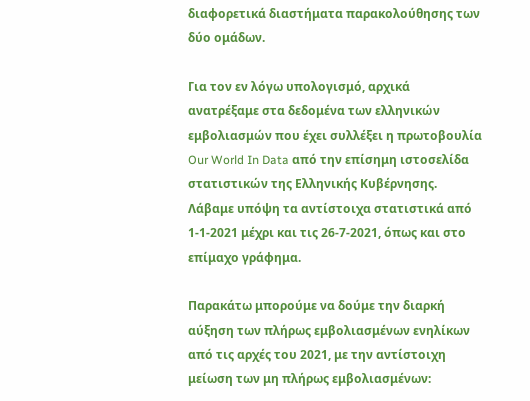διαφορετικά διαστήματα παρακολούθησης των δύο ομάδων.

Για τον εν λόγω υπολογισμό, αρχικά ανατρέξαμε στα δεδομένα των ελληνικών εμβολιασμών που έχει συλλέξει η πρωτοβουλία Our World In Data από την επίσημη ιστοσελίδα στατιστικών της Ελληνικής Κυβέρνησης. Λάβαμε υπόψη τα αντίστοιχα στατιστικά από 1-1-2021 μέχρι και τις 26-7-2021, όπως και στο επίμαχο γράφημα.

Παρακάτω μπορούμε να δούμε την διαρκή αύξηση των πλήρως εμβολιασμένων ενηλίκων από τις αρχές του 2021, με την αντίστοιχη μείωση των μη πλήρως εμβολιασμένων: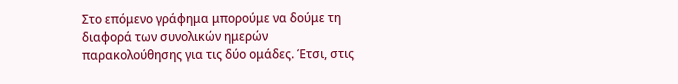Στο επόμενο γράφημα μπορούμε να δούμε τη διαφορά των συνολικών ημερών παρακολούθησης για τις δύο ομάδες. Έτσι, στις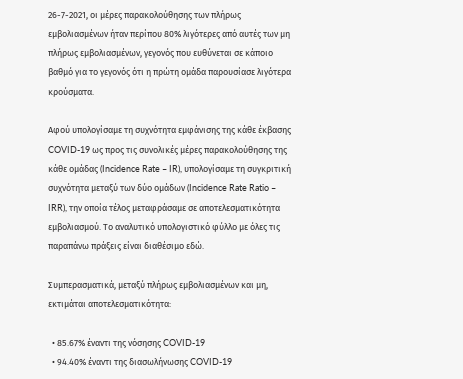26-7-2021, οι μέρες παρακολούθησης των πλήρως εμβολιασμένων ήταν περίπου 80% λιγότερες από αυτές των μη πλήρως εμβολιασμένων, γεγονός που ευθύνεται σε κάποιο βαθμό για το γεγονός ότι η πρώτη ομάδα παρουσίασε λιγότερα κρούσματα.

Αφού υπολογίσαμε τη συχνότητα εμφάνισης της κάθε έκβασης COVID-19 ως προς τις συνολικές μέρες παρακολούθησης της κάθε ομάδας (Incidence Rate – IR), υπολογίσαμε τη συγκριτική συχνότητα μεταξύ των δύο ομάδων (Incidence Rate Ratio – IRR), την οποία τέλος μεταφράσαμε σε αποτελεσματικότητα εμβολιασμού. Το αναλυτικό υπολογιστικό φύλλο με όλες τις παραπάνω πράξεις είναι διαθέσιμο εδώ.

Συμπερασματικά, μεταξύ πλήρως εμβολιασμένων και μη, εκτιμάται αποτελεσματικότητα:

  • 85.67% έναντι της νόσησης COVID-19
  • 94.40% έναντι της διασωλήνωσης COVID-19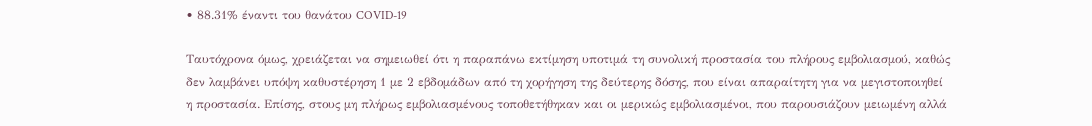• 88.31% έναντι του θανάτου COVID-19

Ταυτόχρονα όμως, χρειάζεται να σημειωθεί ότι η παραπάνω εκτίμηση υποτιμά τη συνολική προστασία του πλήρους εμβολιασμού, καθώς δεν λαμβάνει υπόψη καθυστέρηση 1 με 2 εβδομάδων από τη χορήγηση της δεύτερης δόσης, που είναι απαραίτητη για να μεγιστοποιηθεί η προστασία. Επίσης, στους μη πλήρως εμβολιασμένους τοποθετήθηκαν και οι μερικώς εμβολιασμένοι, που παρουσιάζουν μειωμένη αλλά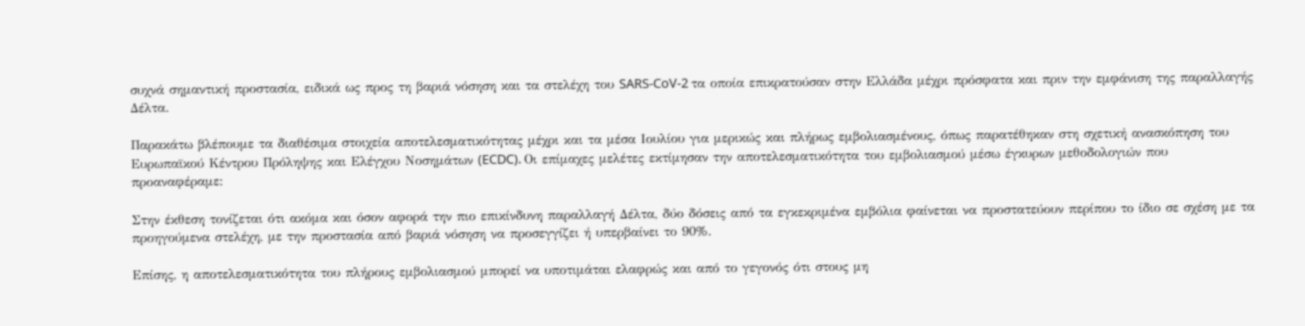συχνά σημαντική προστασία, ειδικά ως προς τη βαριά νόσηση και τα στελέχη του SARS-CoV-2 τα οποία επικρατούσαν στην Ελλάδα μέχρι πρόσφατα και πριν την εμφάνιση της παραλλαγής Δέλτα.

Παρακάτω βλέπουμε τα διαθέσιμα στοιχεία αποτελεσματικότητας μέχρι και τα μέσα Ιουλίου για μερικώς και πλήρως εμβολιασμένους, όπως παρατέθηκαν στη σχετική ανασκόπηση του Ευρωπαϊκού Κέντρου Πρόληψης και Ελέγχου Νοσημάτων (ECDC). Οι επίμαχες μελέτες εκτίμησαν την αποτελεσματικότητα του εμβολιασμού μέσω έγκυρων μεθοδολογιών που προαναφέραμε:

Στην έκθεση τονίζεται ότι ακόμα και όσον αφορά την πιο επικίνδυνη παραλλαγή Δέλτα, δύο δόσεις από τα εγκεκριμένα εμβόλια φαίνεται να προστατεύουν περίπου το ίδιο σε σχέση με τα προηγούμενα στελέχη, με την προστασία από βαριά νόσηση να προσεγγίζει ή υπερβαίνει το 90%.

Επίσης, η αποτελεσματικότητα του πλήρους εμβολιασμού μπορεί να υποτιμάται ελαφρώς και από το γεγονός ότι στους μη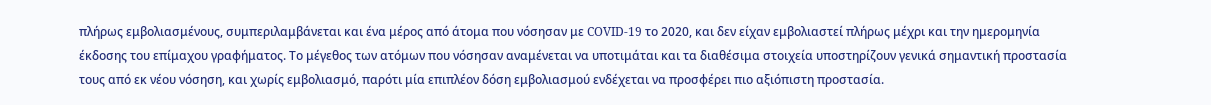πλήρως εμβολιασμένους, συμπεριλαμβάνεται και ένα μέρος από άτομα που νόσησαν με COVID-19 το 2020, και δεν είχαν εμβολιαστεί πλήρως μέχρι και την ημερομηνία έκδοσης του επίμαχου γραφήματος. Το μέγεθος των ατόμων που νόσησαν αναμένεται να υποτιμάται και τα διαθέσιμα στοιχεία υποστηρίζουν γενικά σημαντική προστασία τους από εκ νέου νόσηση, και χωρίς εμβολιασμό, παρότι μία επιπλέον δόση εμβολιασμού ενδέχεται να προσφέρει πιο αξιόπιστη προστασία.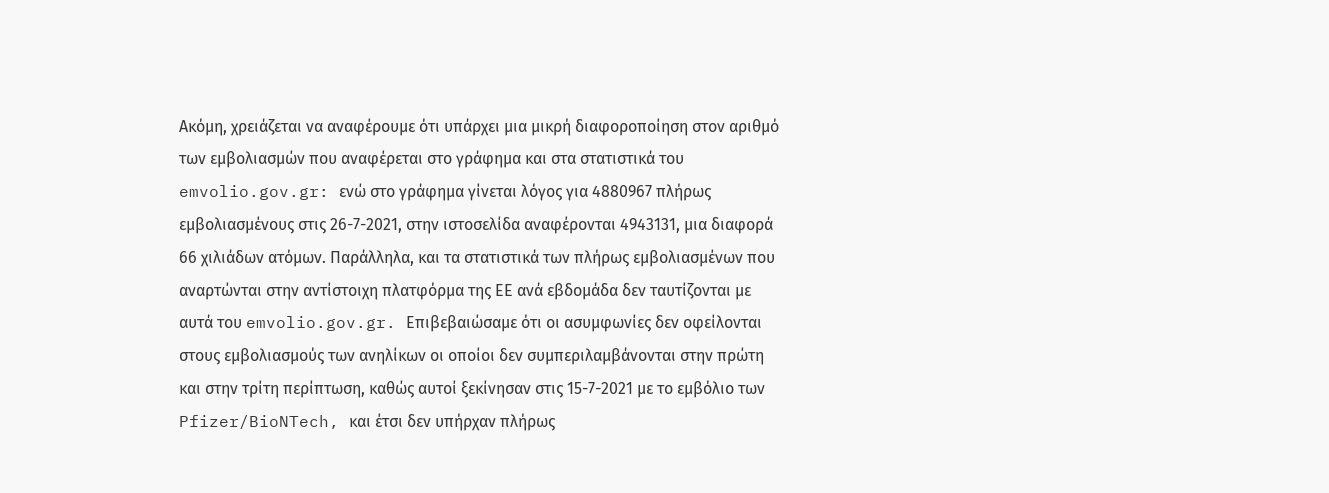Ακόμη, χρειάζεται να αναφέρουμε ότι υπάρχει μια μικρή διαφοροποίηση στον αριθμό των εμβολιασμών που αναφέρεται στο γράφημα και στα στατιστικά του emvolio.gov.gr: ενώ στο γράφημα γίνεται λόγος για 4880967 πλήρως εμβολιασμένους στις 26-7-2021, στην ιστοσελίδα αναφέρονται 4943131, μια διαφορά 66 χιλιάδων ατόμων. Παράλληλα, και τα στατιστικά των πλήρως εμβολιασμένων που αναρτώνται στην αντίστοιχη πλατφόρμα της ΕΕ ανά εβδομάδα δεν ταυτίζονται με αυτά του emvolio.gov.gr. Επιβεβαιώσαμε ότι οι ασυμφωνίες δεν οφείλονται στους εμβολιασμούς των ανηλίκων οι οποίοι δεν συμπεριλαμβάνονται στην πρώτη και στην τρίτη περίπτωση, καθώς αυτοί ξεκίνησαν στις 15-7-2021 με το εμβόλιο των Pfizer/BioNTech, και έτσι δεν υπήρχαν πλήρως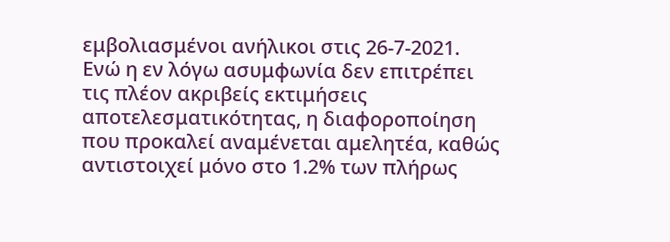εμβολιασμένοι ανήλικοι στις 26-7-2021. Ενώ η εν λόγω ασυμφωνία δεν επιτρέπει τις πλέον ακριβείς εκτιμήσεις αποτελεσματικότητας, η διαφοροποίηση που προκαλεί αναμένεται αμελητέα, καθώς αντιστοιχεί μόνο στο 1.2% των πλήρως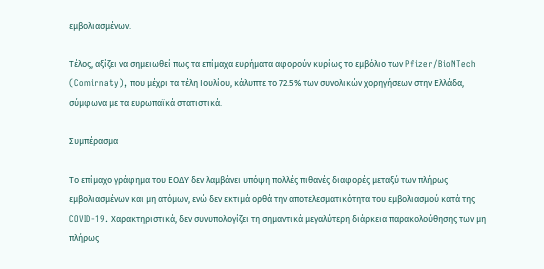εμβολιασμένων.

Τέλος, αξίζει να σημειωθεί πως τα επίμαχα ευρήματα αφορούν κυρίως το εμβόλιο των Pfizer/BioNTech (Comirnaty), που μέχρι τα τέλη Ιουλίου, κάλυπτε το 72.5% των συνολικών χορηγήσεων στην Ελλάδα, σύμφωνα με τα ευρωπαϊκά στατιστικά.

Συμπέρασμα

Το επίμαχο γράφημα του ΕΟΔΥ δεν λαμβάνει υπόψη πολλές πιθανές διαφορές μεταξύ των πλήρως εμβολιασμένων και μη ατόμων, ενώ δεν εκτιμά ορθά την αποτελεσματικότητα του εμβολιασμού κατά της COVID-19. Χαρακτηριστικά, δεν συνυπολογίζει τη σημαντικά μεγαλύτερη διάρκεια παρακολούθησης των μη πλήρως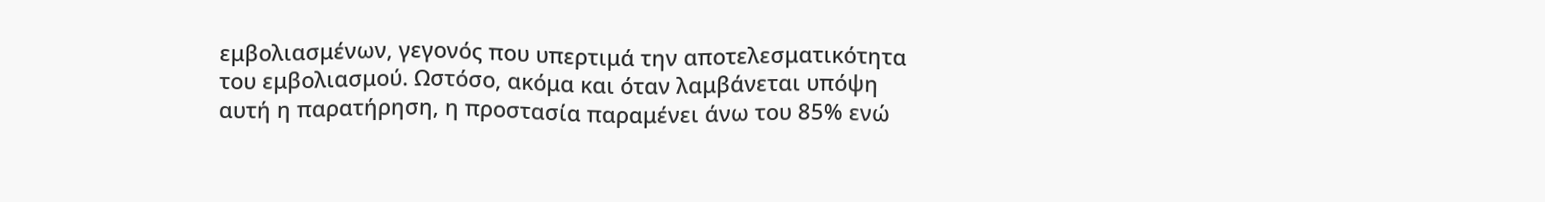εμβολιασμένων, γεγονός που υπερτιμά την αποτελεσματικότητα του εμβολιασμού. Ωστόσο, ακόμα και όταν λαμβάνεται υπόψη αυτή η παρατήρηση, η προστασία παραμένει άνω του 85% ενώ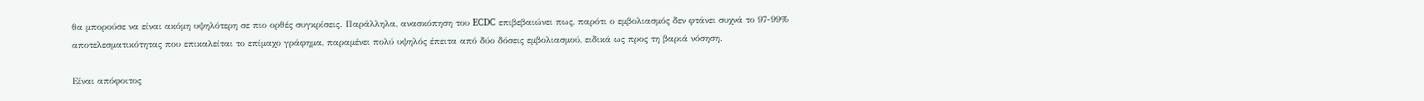θα μπορούσε να είναι ακόμη υψηλότερη σε πιο ορθές συγκρίσεις. Παράλληλα, ανασκόπηση του ECDC επιβεβαιώνει πως, παρότι ο εμβολιασμός δεν φτάνει συχνά το 97-99% αποτελεσματικότητας που επικαλείται το επίμαχο γράφημα, παραμένει πολύ υψηλός έπειτα από δύο δόσεις εμβολιασμού, ειδικά ως προς τη βαριά νόσηση.

Είναι απόφοιτος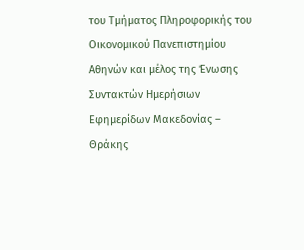του Τμήματος Πληροφορικής του Οικονομικού Πανεπιστημίου Αθηνών και μέλος της Ένωσης Συντακτών Ημερήσιων Εφημερίδων Μακεδονίας – Θράκης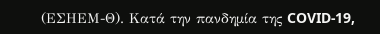(ΕΣΗΕΜ-Θ). Κατά την πανδημία της COVID-19,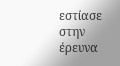εστίασε στην έρευνα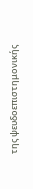της ψευδοεπιστημονικής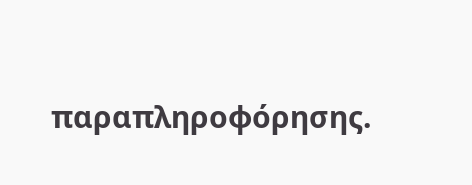παραπληροφόρησης.